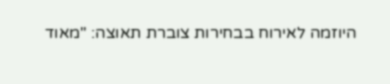היוזמה לאירוח בבחירות צוברת תאוצה: "מאוד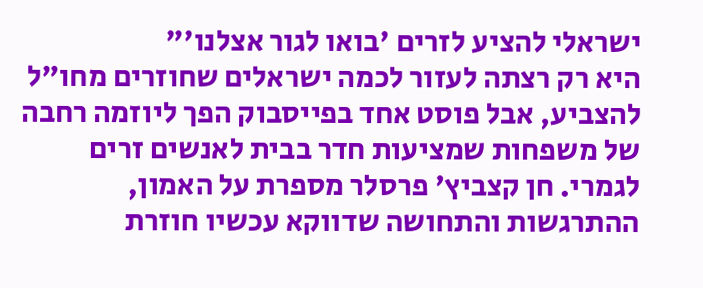ישראלי להציע לזרים 'בואו לגור אצלנו'"
היא רק רצתה לעזור לכמה ישראלים שחוזרים מחו"ל להצביע, אבל פוסט אחד בפייסבוק הפך ליוזמה רחבה של משפחות שמציעות חדר בבית לאנשים זרים לגמרי. חן קצביץ' פרסלר מספרת על האמון, ההתרגשות והתחושה שדווקא עכשיו חוזרת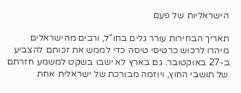הישראליות של פעם

תאריך הבחירות עורר גלים בחו"ל, ורבים מהישראלים מיהרו לרכוש כרטיסי טיסה כדי לממש את זכותם להצביע ב-27 באוקטובר. גם בארץ לא ישבו בשקט למשמע חזרתם של תושבי החוץ, ויוזמה מבורכת של ישראלית אחת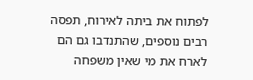לפתוח את ביתה לאירוח, תפסה רבים נוספים, שהתנדבו גם הם לארח את מי שאין משפחה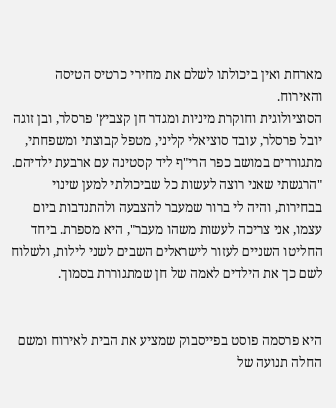מארחת ואין ביכולתו לשלם את מחירי כרטיס הטיסה והאירוח.
הסוציולוגית וחוקרת מיניות ומגדר חן קצביץ' פרסלר, ובן זוגה יובל פרסלר, עובד סוציאלי קליני, מטפל קבוצתי ומשפחתי, מתגוררים במושב כפר הרי"ף ליד קסטינה עם ארבעת ילדיהם. "הרגשתי שאני רוצה לעשות כל שביכולתי למען שינוי בבחירות, והיה לי ברור שמעבר להצבעה ולהתנדבות ביום עצמו, אני צריכה לעשות משהו מעבר", היא מספרת. ביחד החליטו השניים לעזור לישראלים השבים לשני לילות, ולשלוח לשם כך את הילדים לאמה של חן שמתגוררת בסמוך.


היא פרסמה פוסט בפייסבוק שמציע את הבית לאירוח ומשם החלה תנועה של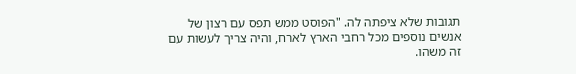תגובות שלא ציפתה לה. "הפוסט ממש תפס עם רצון של אנשים נוספים מכל רחבי הארץ לארח, והיה צריך לעשות עם זה משהו.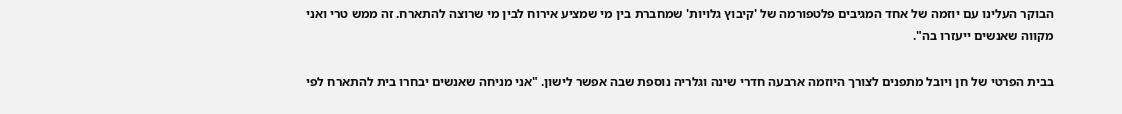הבוקר העלינו עם יוזמה של אחד המגיבים פלטפורמה של 'קיבוץ גלויות' שמחברת בין מי שמציע אירוח לבין מי שרוצה להתארח. זה ממש טרי ואני מקווה שאנשים ייעזרו בה".

בבית הפרטי של חן ויובל מתפנים לצורך היוזמה ארבעה חדרי שינה וגלריה נוספת שבה אפשר לישון. "אני מניחה שאנשים יבחרו בית להתארח לפי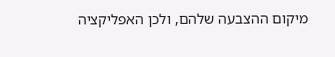מיקום ההצבעה שלהם, ולכן האפליקציה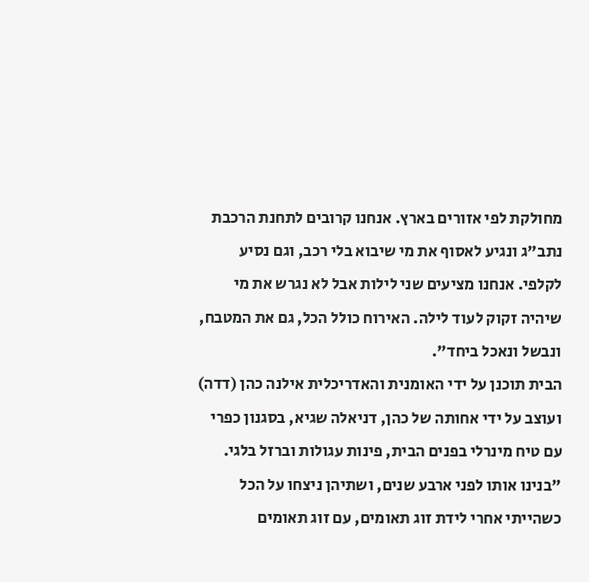מחולקת לפי אזורים בארץ. אנחנו קרובים לתחנת הרכבת נתב"ג ונגיע לאסוף את מי שיבוא בלי רכב, וגם נסיע לקלפי. אנחנו מציעים שני לילות אבל לא נגרש את מי שיהיה זקוק לעוד לילה. האירוח כולל הכל, גם את המטבח, ונבשל ונאכל ביחד".
הבית תוכנן על ידי האומנית והאדריכלית אילנה כהן (דדה) ועוצב על ידי אחותה של כהן, דניאלה שגיא, בסגנון כפרי עם טיח מינרלי בפנים הבית, פינות עגולות וברזל בלגי. "בנינו אותו לפני ארבע שנים, ושתיהן ניצחו על הכל כשהייתי אחרי לידת זוג תאומים, עם זוג תאומים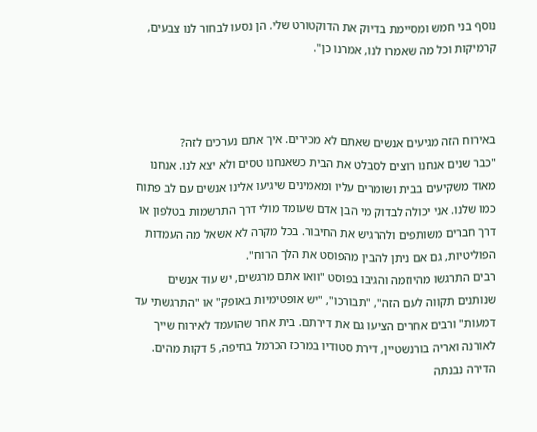נוסף בני חמש ומסיימת בדיוק את הדוקטורט שלי. הן נסעו לבחור לנו צבעים, קרמיקות וכל מה שאמרו לנו, אמרנו כן".



באירוח הזה מגיעים אנשים שאתם לא מכירים. איך אתם נערכים לזה?
"כבר שנים אנחנו רוצים לסבלט את הבית כשאנחנו טסים ולא יצא לנו. אנחנו מאוד משקיעים בבית ושומרים עליו ומאמינים שיגיעו אלינו אנשים עם לב פתוח כמו שלנו. אני יכולה לבדוק מי הבן אדם שעומד מולי דרך התרשמות בטלפון או דרך חברים משותפים ולהרגיש את החיבור. בכל מקרה לא אשאל מה העמדות הפוליטיות, גם אם ניתן להבין מהפוסט את הלך הרוח".
רבים התרגשו מהיוזמה והגיבו בפוסט "וואו אתם מרגשים, יש עוד אנשים שנותנים תקווה לעם הזה", "תבורכו", "יש אופטימיות באופק" או "התרגשתי עד דמעות" ורבים אחרים הציעו גם את דירתם. בית אחר שהועמד לאירוח שייך לאורנה ואריה בורנשטיין, דירת סטודיו במרכז הכרמל בחיפה, 5 דקות מהים. הדירה נבנתה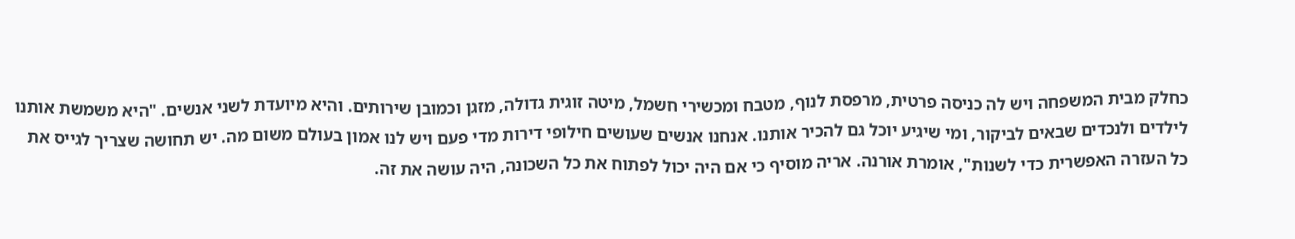כחלק מבית המשפחה ויש לה כניסה פרטית, מרפסת לנוף, מטבח ומכשירי חשמל, מיטה זוגית גדולה, מזגן וכמובן שירותים. והיא מיועדת לשני אנשים. "היא משמשת אותנו לילדים ולנכדים שבאים לביקור, ומי שיגיע יוכל גם להכיר אותנו. אנחנו אנשים שעושים חילופי דירות מדי פעם ויש לנו אמון בעולם משום מה. יש תחושה שצריך לגייס את כל העזרה האפשרית כדי לשנות", אומרת אורנה. אריה מוסיף כי אם היה יכול לפתוח את כל השכונה, היה עושה את זה.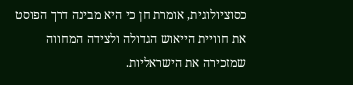כסוציולוגית, אומרת חן כי היא מבינה דרך הפוסט את חוויית הייאוש הגדולה ולצידה המחווה שמזכירה את הישראליות.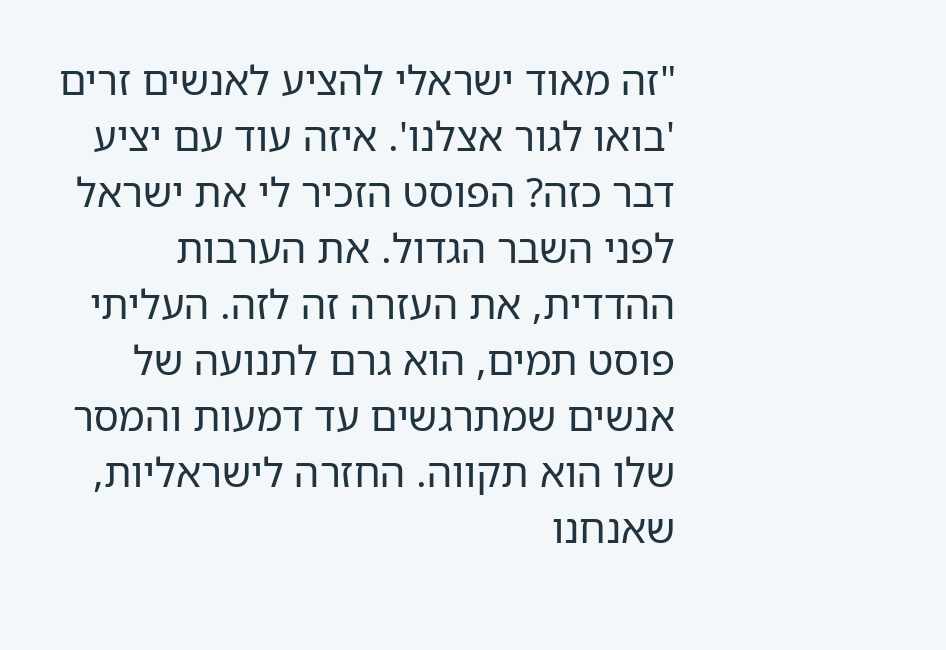"זה מאוד ישראלי להציע לאנשים זרים 'בואו לגור אצלנו'. איזה עוד עם יציע דבר כזה? הפוסט הזכיר לי את ישראל לפני השבר הגדול. את הערבות ההדדית, את העזרה זה לזה. העליתי פוסט תמים, הוא גרם לתנועה של אנשים שמתרגשים עד דמעות והמסר שלו הוא תקווה. החזרה לישראליות, שאנחנו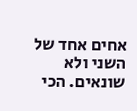אחים אחד של השני ולא שונאים. הכי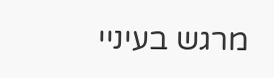מרגש בעיניי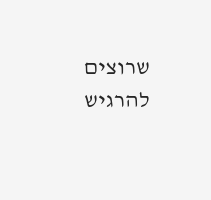שרוצים להרגיש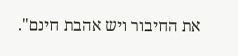את החיבור ויש אהבת חינם".